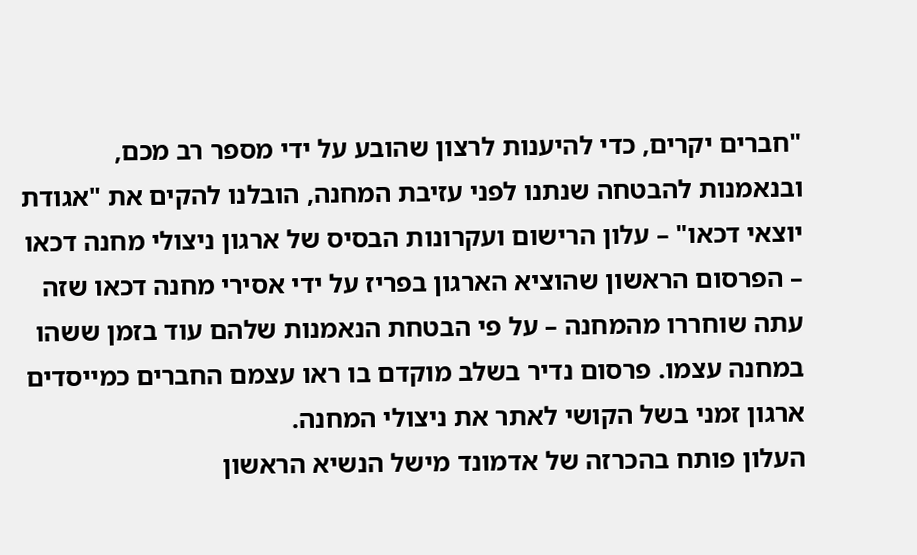"חברים יקרים, כדי להיענות לרצון שהובע על ידי מספר רב מכם, ובנאמנות להבטחה שנתנו לפני עזיבת המחנה, הובלנו להקים את "אגודת יוצאי דכאו" – עלון הרישום ועקרונות הבסיס של ארגון ניצולי מחנה דכאו – הפרסום הראשון שהוציא הארגון בפריז על ידי אסירי מחנה דכאו שזה עתה שוחררו מהמחנה – על פי הבטחת הנאמנות שלהם עוד בזמן ששהו במחנה עצמו. פרסום נדיר בשלב מוקדם בו ראו עצמם החברים כמייסדים ארגון זמני בשל הקושי לאתר את ניצולי המחנה.
העלון פותח בהכרזה של אדמונד מישל הנשיא הראשון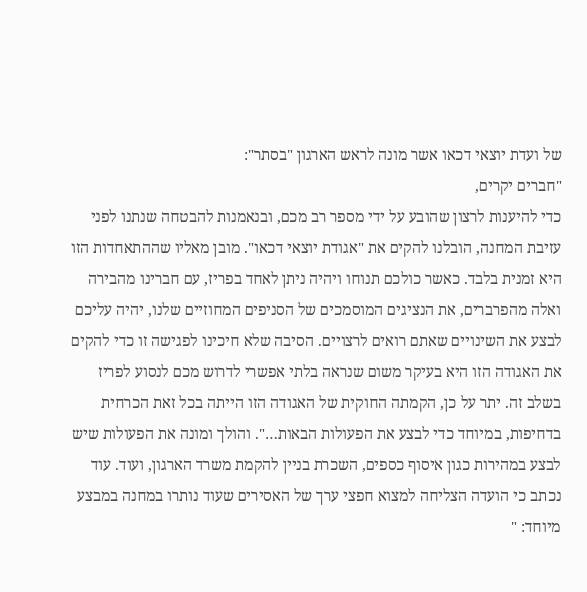של ועדת יוצאי דכאו אשר מונה לראש הארגון "בסתר":
"חברים יקרים,
כדי להיענות לרצון שהובע על ידי מספר רב מכם, ובנאמנות להבטחה שנתנו לפני עזיבת המחנה, הובלנו להקים את "אגודת יוצאי דכאו". מובן מאליו שההתאחדות הזו היא זמנית בלבד. כאשר כולכם תנוחו ויהיה ניתן לאחד בפריז, עם חברינו מהבירה ואלה מהפרברים, את הנציגים המוסמכים של הסניפים המחוזיים שלנו, יהיה עליכם לבצע את השינויים שאתם רואים לרצויים. הסיבה שלא חיכינו לפגישה זו כדי להקים את האגודה הזו היא בעיקר משום שנראה בלתי אפשרי לדרוש מכם לנסוע לפריז בשלב זה. יתר על כן, הקמתה החוקית של האגודה הזו הייתה בכל זאת הכרחית בדחיפות, במיוחד כדי לבצע את הפעולות הבאות…". והולך ומונה את הפעולות שיש לבצע במהירות כגון איסוף כספים, השכרת בניין להקמת משרד הארגון, ועוד. עוד נכתב כי הועדה הצליחה למצוא חפצי ערך של האסירים שעוד נותרו במחנה במבצע מיוחד: "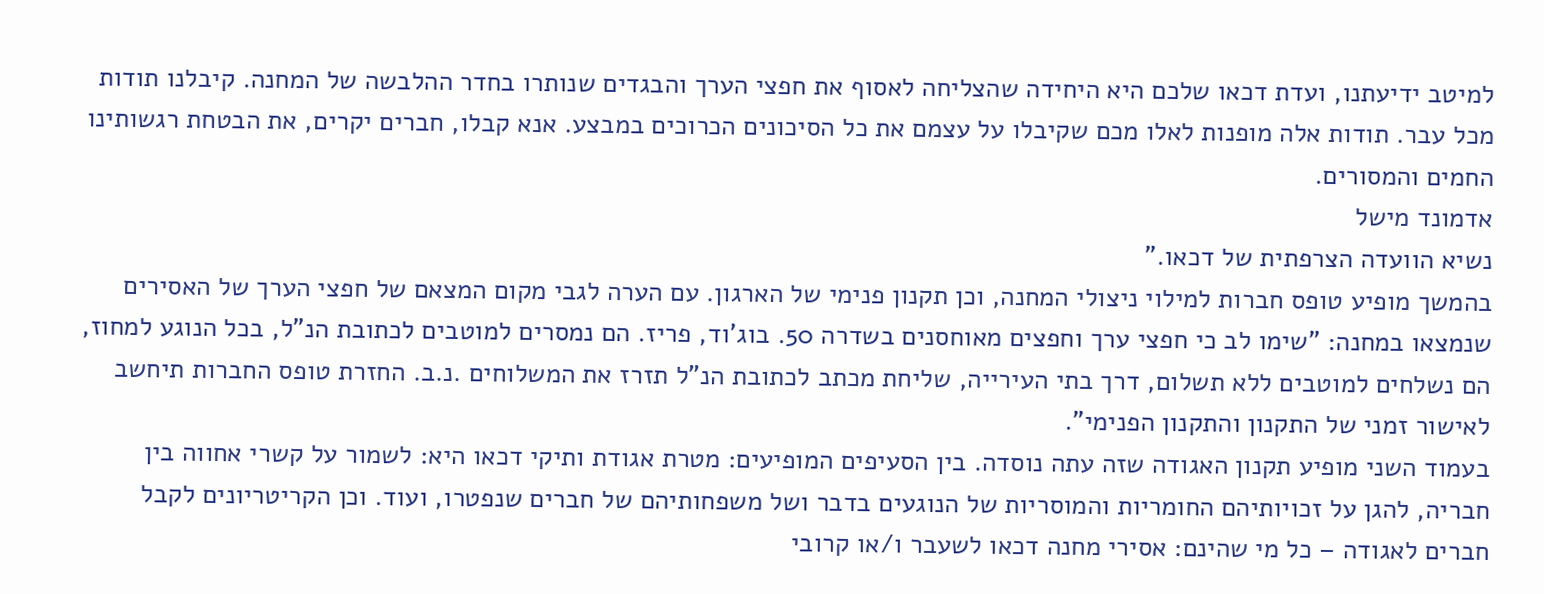למיטב ידיעתנו, ועדת דכאו שלכם היא היחידה שהצליחה לאסוף את חפצי הערך והבגדים שנותרו בחדר ההלבשה של המחנה. קיבלנו תודות מכל עבר. תודות אלה מופנות לאלו מכם שקיבלו על עצמם את כל הסיכונים הכרוכים במבצע. אנא קבלו, חברים יקרים, את הבטחת רגשותינו החמים והמסורים.
אדמונד מישל
נשיא הוועדה הצרפתית של דכאו."
בהמשך מופיע טופס חברות למילוי ניצולי המחנה, וכן תקנון פנימי של הארגון. עם הערה לגבי מקום המצאם של חפצי הערך של האסירים שנמצאו במחנה: "שימו לב כי חפצי ערך וחפצים מאוחסנים בשדרה 50. בוג'וד, פריז. הם נמסרים למוטבים לכתובת הנ"ל, בכל הנוגע למחוז, הם נשלחים למוטבים ללא תשלום, דרך בתי העירייה, שליחת מכתב לכתובת הנ"ל תזרז את המשלוחים .נ.ב. החזרת טופס החברות תיחשב לאישור זמני של התקנון והתקנון הפנימי".
בעמוד השני מופיע תקנון האגודה שזה עתה נוסדה. בין הסעיפים המופיעים: מטרת אגודת ותיקי דכאו היא: לשמור על קשרי אחווה בין חבריה, להגן על זכויותיהם החומריות והמוסריות של הנוגעים בדבר ושל משפחותיהם של חברים שנפטרו, ועוד. וכן הקריטריונים לקבל חברים לאגודה – כל מי שהינם: אסירי מחנה דכאו לשעבר ו/או קרובי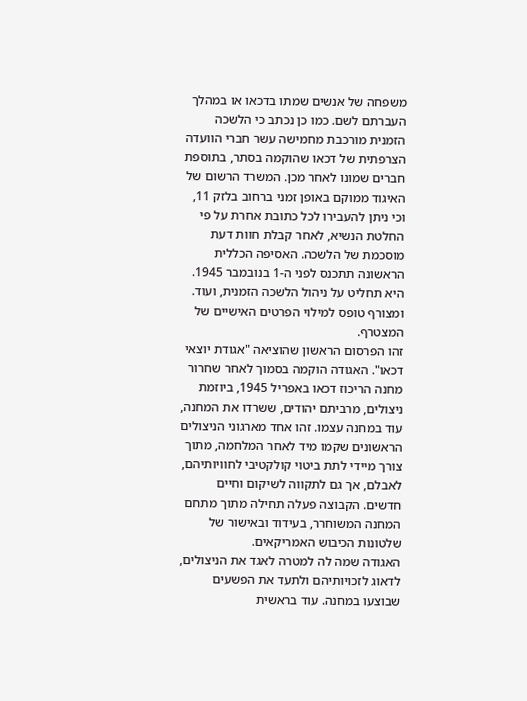משפחה של אנשים שמתו בדכאו או במהלך העברתם לשם. כמו כן נכתב כי הלשכה הזמנית מורכבת מחמישה עשר חברי הוועדה הצרפתית של דכאו שהוקמה בסתר, בתוספת חברים שמונו לאחר מכן. המשרד הרשום של האיגוד ממוקם באופן זמני ברחוב בלזק 11, וכי ניתן להעבירו לכל כתובת אחרת על פי החלטת הנשיא, לאחר קבלת חוות דעת מוסכמת של הלשכה. האסיפה הכללית הראשונה תתכנס לפני ה-1 בנובמבר 1945. היא תחליט על ניהול הלשכה הזמנית, ועוד. ומצורף טופס למילוי הפרטים האישיים של המצטרף.
זהו הפרסום הראשון שהוציאה "אגודת יוצאי דכאו". האגודה הוקמה בסמוך לאחר שחרור מחנה הריכוז דכאו באפריל 1945, ביוזמת ניצולים, מרביתם יהודים, ששרדו את המחנה, עוד במחנה עצמו. זהו אחד מארגוני הניצולים הראשונים שקמו מיד לאחר המלחמה, מתוך צורך מיידי לתת ביטוי קולקטיבי לחוויותיהם, לאבלם, אך גם לתקווה לשיקום וחיים חדשים. הקבוצה פעלה תחילה מתוך מתחם המחנה המשוחרר, בעידוד ובאישור של שלטונות הכיבוש האמריקאים.
האגודה שמה לה למטרה לאגד את הניצולים, לדאוג לזכויותיהם ולתעד את הפשעים שבוצעו במחנה. עוד בראשית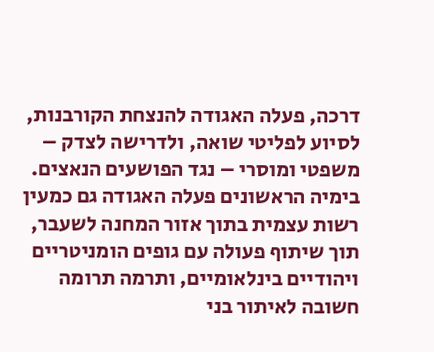דרכה, פעלה האגודה להנצחת הקורבנות, לסיוע לפליטי שואה, ולדרישה לצדק – משפטי ומוסרי – נגד הפושעים הנאצים. בימיה הראשונים פעלה האגודה גם כמעין רשות עצמית בתוך אזור המחנה לשעבר, תוך שיתוף פעולה עם גופים הומניטריים ויהודיים בינלאומיים, ותרמה תרומה חשובה לאיתור בני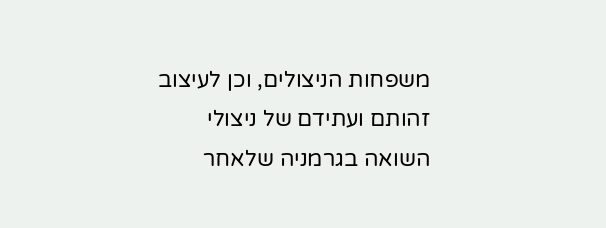משפחות הניצולים, וכן לעיצוב זהותם ועתידם של ניצולי השואה בגרמניה שלאחר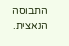התבוסה הנאצית.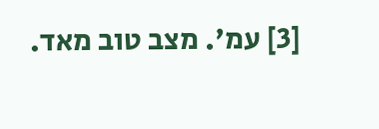[3] עמ'. מצב טוב מאד.